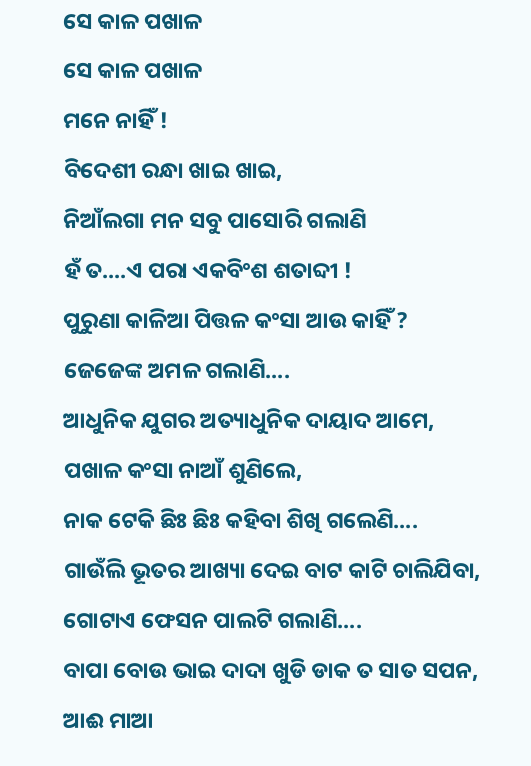ସେ କାଳ ପଖାଳ
ସେ କାଳ ପଖାଳ
ମନେ ନାହିଁ !
ବିଦେଶୀ ରନ୍ଧା ଖାଇ ଖାଇ,
ନିଆଁଲଗା ମନ ସବୁ ପାସୋରି ଗଲାଣି
ହଁ ତ....ଏ ପରା ଏକବିଂଶ ଶତାବ୍ଦୀ !
ପୁରୁଣା କାଳିଆ ପିତ୍ତଳ କଂସା ଆଉ କାହିଁ ?
ଜେଜେଙ୍କ ଅମଳ ଗଲାଣି....
ଆଧୁନିକ ଯୁଗର ଅତ୍ୟାଧୁନିକ ଦାୟାଦ ଆମେ,
ପଖାଳ କଂସା ନାଆଁ ଶୁଣିଲେ,
ନାକ ଟେକି ଛିଃ ଛିଃ କହିବା ଶିଖି ଗଲେଣି....
ଗାଉଁଲି ଭୂତର ଆଖ୍ୟା ଦେଇ ବାଟ କାଟି ଚାଲିଯିବା,
ଗୋଟାଏ ଫେସନ ପାଲଟି ଗଲାଣି....
ବାପା ବୋଉ ଭାଇ ଦାଦା ଖୁଡି ଡାକ ତ ସାତ ସପନ,
ଆଈ ମାଆ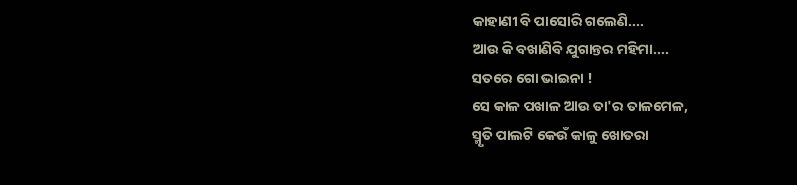କାହାଣୀ ବି ପାସୋରି ଗଲେଣି....
ଆଉ କି ବଖାଣିବି ଯୁଗାନ୍ତର ମହିମା....
ସତରେ ଗୋ ଭାଇନା !
ସେ କାଳ ପଖାଳ ଆଉ ତା'ର ତାଳମେଳ,
ସ୍ମୃତି ପାଲଟି କେଉଁ କାଳୁ ଖୋତରା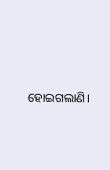ହୋଇଗଲାଣି।